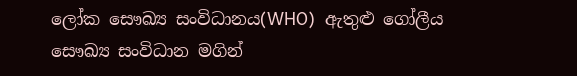ලෝක සෞඛ්‍ය සංවිධානය(WHO)  ඇතුළු ගෝලීය සෞඛ්‍ය සංවිධාන මගින්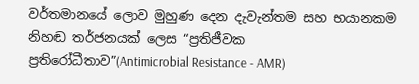වර්තමානයේ ලොව මුහුණ දෙන දැවැන්තම සහ භයානකම නිහඬ තර්ජනයක් ලෙස “ප්‍රතිජීවක ප්‍රතිරෝධීතාව”(Antimicrobial Resistance - AMR)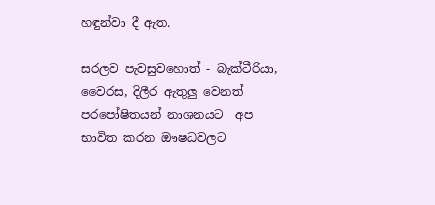හඳුන්වා දී ඇත.

සරලව පැවසුවහොත් - බැක්ටීරියා, වෛරස, දිලීර ඇතුලු වෙනත් පරපෝෂිතයන් නාශනයට  අප භාවිත කරන ඖෂධවලට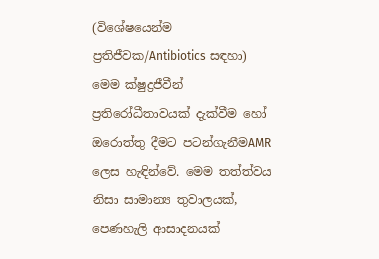(විශේෂයෙන්ම ප්‍රතිජීවක/Antibiotics සඳහා) මෙම ක්ෂුද්‍රජීවීන් ප්‍රතිරෝධීතාවයක් දැක්වීම හෝ ඔරොත්තු දීමට පටන්ගැනීමAMR ලෙස හැඳින්වේ. මෙම තත්ත්වය නිසා සාමාන්‍ය තුවාලයක්, පෙණහැලි ආසාදනයක්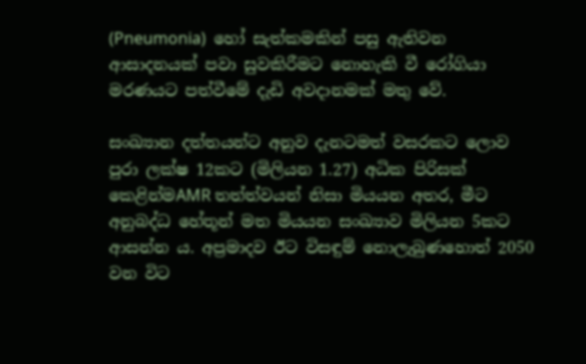(Pneumonia)  හෝ සැත්කමකින් පසු ඇතිවන ආසාදනයක් පවා සුවකිරීමට නොහැකි වී රෝගියා මරණයට පත්වීමේ දැඩි අවදානමක් මතු වේ.

සංඛ්‍යාන දත්තයන්ට අනුව දැනටමත් වසරකට ලොව පුරා ලක්ෂ 12කට (මිලියන 1.27) අධික පිරිසක් කෙළින්මAMR තත්ත්වයන් නිසා මියයන අතර, මීට අනුබද්ධ හේතූන් මත මියයන සංඛ්‍යාව මිලියන 5කට ආසන්න ය. අප්‍රමාදව ඊට විසඳුම් නොලැබුණහොත් 2050 වන විට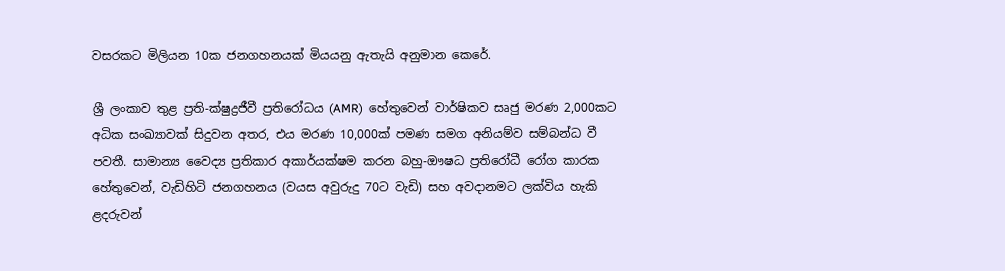වසරකට මිලියන 10ක ජනගහනයක් මියයනු ඇතැයි අනුමාන කෙරේ.

ශ්‍රී ලංකාව තුළ ප්‍රති-ක්ෂුද්‍රජීවී ප්‍රතිරෝධය (AMR)  හේතුවෙන් වාර්ෂිකව සෘජු මරණ 2,000කට අධික සංඛ්‍යාවක් සිදුවන අතර, එය මරණ 10,000ක් පමණ සමග අනියම්ව සම්බන්ධ වී පවතී. සාමාන්‍ය වෛද්‍ය ප්‍රතිකාර අකාර්යක්ෂම කරන බහු-ඖෂධ ප්‍රතිරෝධී රෝග කාරක හේතුවෙන්, වැඩිහිටි ජනගහනය (වයස අවුරුදු 70ට වැඩි) සහ අවදානමට ලක්විය හැකි ළදරුවන්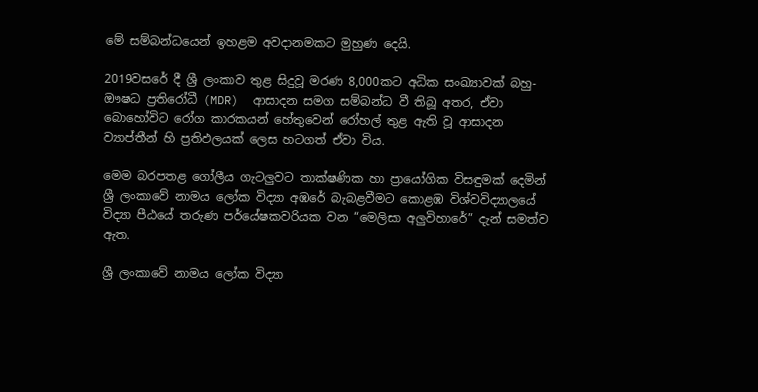මේ සම්බන්ධයෙන් ඉහළම අවදානමකට මුහුණ දෙයි.

2019වසරේ දී ශ්‍රී ලංකාව තුළ සිදුවූ මරණ 8,000කට අධික සංඛ්‍යාවක් බහු-ඖෂධ ප්‍රතිරෝධී (MDR)  ආසාදන සමග සම්බන්ධ වී තිබූ අතර, ඒවා බොහෝවිට රෝග කාරකයන් හේතුවෙන් රෝහල් තුළ ඇති වූ ආසාදන ව්‍යාප්තීන් හි ප්‍රතිඵලයක් ලෙස හටගත් ඒවා විය.

මෙම බරපතළ ගෝලීය ගැටලු‍වට තාක්ෂණික හා ප්‍රායෝගික විසඳුමක් දෙමින් ශ්‍රී ලංකාවේ නාමය ලෝක විද්‍යා අඹරේ බැබළවීමට කොළඹ විශ්වවිද්‍යාලයේ විද්‍යා පීඨයේ තරුණ පර්‌යේෂකවරියක වන “මෙලිසා අලු‍විහාරේ” දැන් සමත්ව ඇත.

ශ්‍රී ලංකාවේ නාමය ලෝක විද්‍යා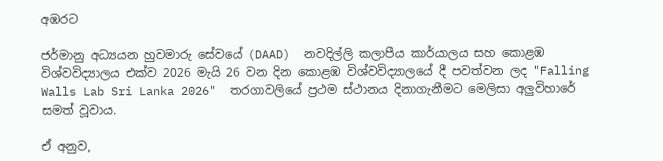අඹරට

ජර්මානු අධ්‍යයන හුවමාරු සේවයේ (DAAD)  නවදිල්ලි කලාපීය කාර්යාලය සහ කොළඹ විශ්වවිද්‍යාලය එක්ව 2026 මැයි 26 වන දින කොළඹ විශ්වවිද්‍යාලයේ දී පවත්වන ලද "Falling Walls Lab Sri Lanka 2026"  තරගාවලියේ ප්‍රථම ස්ථානය දිනාගැනීමට මෙලිසා අලු‍විහාරේ සමත් වූවාය.

ඒ අනුව,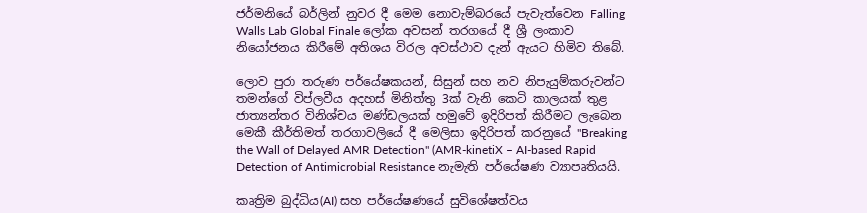ජර්මනියේ බර්ලින් නුවර දී මෙම නොවැම්බරයේ පැවැත්වෙන Falling Walls Lab Global Finale ලෝක අවසන් තරගයේ දී ශ්‍රී ලංකාව නියෝජනය කිරීමේ අතිශය විරල අවස්ථාව දැන් ඇයට හිමිව තිබේ.

ලොව පුරා තරුණ පර්යේෂකයන්, සිසුන් සහ නව නිපැයුම්කරුවන්ට තමන්ගේ විප්ලවීය අදහස් මිනිත්තු 3ක් වැනි කෙටි කාලයක් තුළ ජාත්‍යන්තර විනිශ්චය මණ්ඩලයක් හමුවේ ඉදිරිපත් කිරීමට ලැබෙන මෙකී කීර්තිමත් තරගාවලියේ දී මෙලිසා ඉදිරිපත් කරනුයේ "Breaking the Wall of Delayed AMR Detection" (AMR-kinetiX – AI-based Rapid Detection of Antimicrobial Resistance නැමැති පර්‌යේෂණ ව්‍යාපෘතියයි.

කෘත්‍රිම බුද්ධිය(AI) සහ පර්‌යේෂණයේ සුවිශේෂත්වය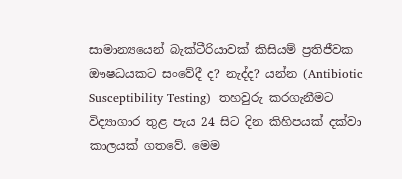සාමාන්‍යයෙන් බැක්ටීරියාවක් කිසියම් ප්‍රතිජීවක ඖෂධයකට සංවේදී ද? නැද්ද? යන්න (Antibiotic Susceptibility Testing)  තහවුරු කරගැනීමට විද්‍යාගාර තුළ පැය 24 සිට දින කිහිපයක් දක්වා කාලයක් ගතවේ. මෙම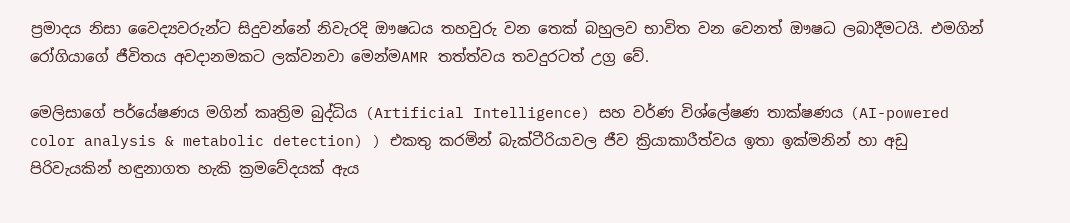ප්‍රමාදය නිසා වෛද්‍යවරුන්ට සිදුවන්නේ නිවැරදි ඖෂධය තහවුරු වන තෙක් බහුලව භාවිත වන වෙනත් ඖෂධ ලබාදීමටයි. එමගින් රෝගියාගේ ජීවිතය අවදානමකට ලක්වනවා මෙන්මAMR තත්ත්වය තවදුරටත් උග්‍ර වේ.

මෙලිසාගේ පර්‌යේෂණය මගින් කෘත්‍රිම බුද්ධිය (Artificial Intelligence) සහ වර්ණ විශ්ලේෂණ තාක්ෂණය (AI-powered color analysis & metabolic detection) ) එකතු කරමින් බැක්ටීරියාවල ජීව ක්‍රියාකාරීත්වය ඉතා ඉක්මනින් හා අඩු පිරිවැයකින් හඳුනාගත හැකි ක්‍රමවේදයක් ඇය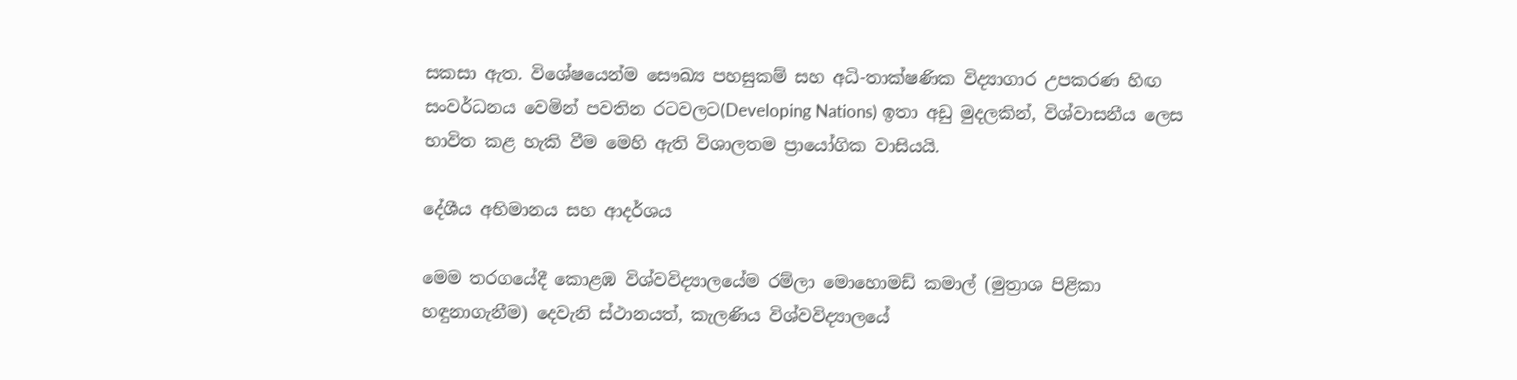සකසා ඇත. විශේෂයෙන්ම සෞඛ්‍ය පහසුකම් සහ අධි-තාක්ෂණික විද්‍යාගාර උපකරණ හිඟ සංවර්ධනය වෙමින් පවතින රටවලට(Developing Nations) ඉතා අඩු මුදලකින්, විශ්වාසනීය ලෙස භාවිත කළ හැකි වීම මෙහි ඇති විශාලතම ප්‍රායෝගික වාසියයි.

දේශීය අභිමානය සහ ආදර්ශය

මෙම තරගයේදී කොළඹ විශ්වවිද්‍යාලයේම රම්ලා මොහොමඩ් කමාල් (මුත්‍රාශ පිළිකා හඳුනාගැනීම) දෙවැනි ස්ථානයත්, කැලණිය විශ්වවිද්‍යාලයේ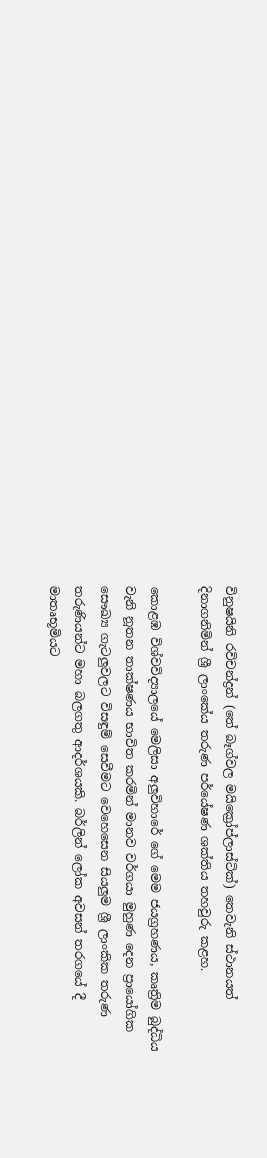විනුෂයිනි රවිචන්ද්‍රන් (තේ බෑග්වල මයික්‍රෝප්ලාස්ටික්) තෙවැනි ස්ථානයත් දිනාගනිමින් ශ්‍රී ලාංකේය තරුණ පර්‌යේෂණ ශක්තිය තහවුරු කළහ.

කොළඹ විශ්වවිද්‍යාලයේ මෙලිසා අලු‍විහාරේ ගේ මෙම ජයග්‍රහණය, කෘත්‍රිම බුද්ධිය වැනි නූතන තාක්ෂණය භාවිත කරමින් මානව වර්ගයා මුහුණ දෙන ප්‍රායෝගික සෞඛ්‍ය ගැටලු‍වලට විසඳුම් සෙවීමට වෙහෙසෙන සියලු‍ම ශ්‍රී ලාංකික තරුණ තරුණියන්ට මහා බලගතු ආදර්ශයකි. බර්ලින් ලෝක අවසන් තරගයේ දී මාතෘභූමියට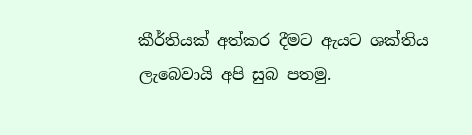කීර්තියක් අත්කර දීමට ඇයට ශක්තිය ලැබෙවායි අපි සුබ පතමු.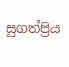සුගත්ප්‍රිය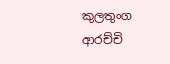කුලතුංග ආරච්චි